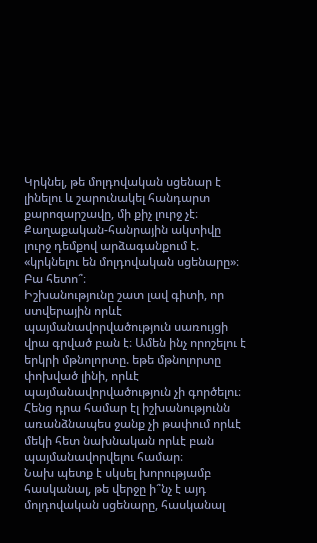Կրկնել, թե մոլդովական սցենար է լինելու և շարունակել հանդարտ քարոզարշավը, մի քիչ լուրջ չէ։
Քաղաքական-հանրային ակտիվը լուրջ դեմքով արձագանքում է. «կրկնելու են մոլդովական սցենարը»։
Բա հետո՞։
Իշխանությունը շատ լավ գիտի, որ ստվերային որևէ պայմանավորվածություն սառույցի վրա գրված բան է։ Ամեն ինչ որոշելու է երկրի մթնոլորտը. եթե մթնոլորտը փոխված լինի, որևէ պայմանավորվածություն չի գործելու։ Հենց դրա համար էլ իշխանությունն առանձնապես ջանք չի թափում որևէ մեկի հետ նախնական որևէ բան պայմանավորվելու համար։
Նախ պետք է սկսել խորությամբ հասկանալ, թե վերջը ի՞նչ է այդ մոլդովական սցենարը, հասկանալ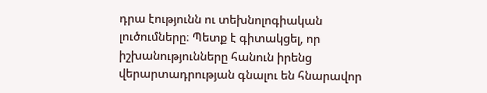դրա էությունն ու տեխնոլոգիական լուծումները։ Պետք է գիտակցել, որ իշխանությունները հանուն իրենց վերարտադրության գնալու են հնարավոր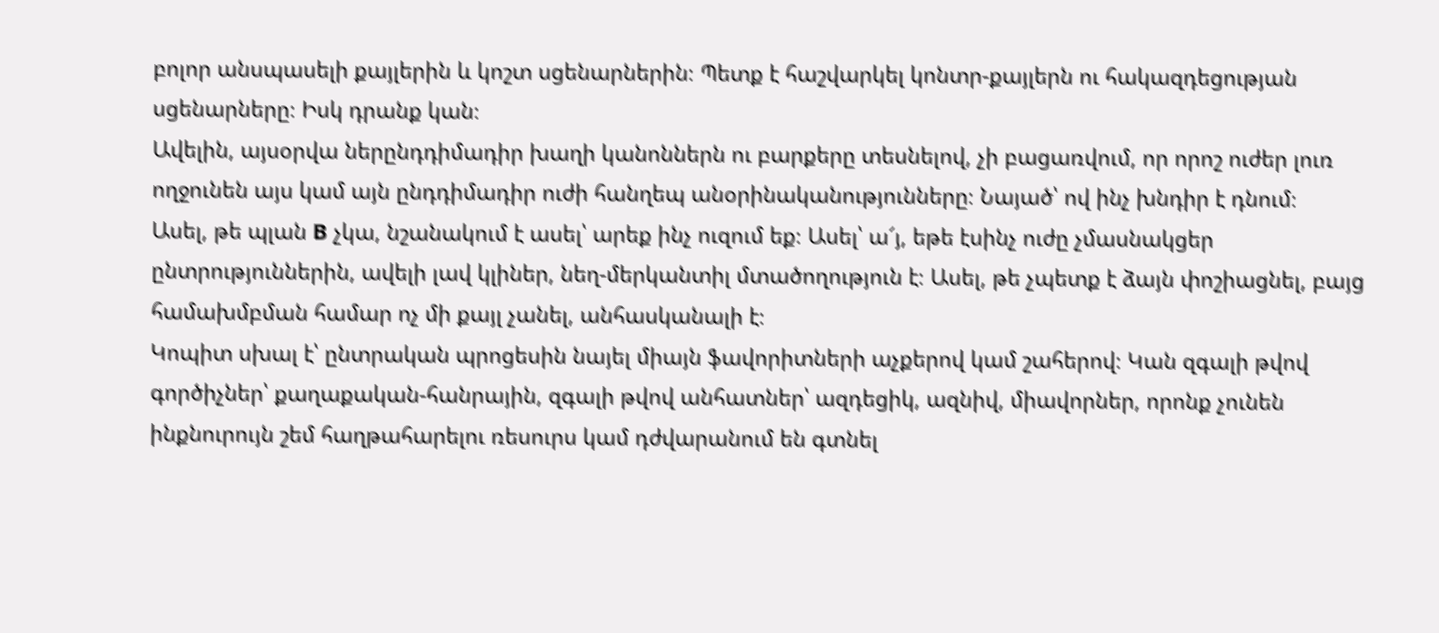բոլոր անսպասելի քայլերին և կոշտ սցենարներին։ Պետք է հաշվարկել կոնտր-քայլերն ու հակազդեցության սցենարները։ Իսկ դրանք կան։
Ավելին, այսօրվա ներընդդիմադիր խաղի կանոններն ու բարքերը տեսնելով, չի բացառվում, որ որոշ ուժեր լուռ ողջունեն այս կամ այն ընդդիմադիր ուժի հանղեպ անօրինականությունները։ Նայած՝ ով ինչ խնդիր է դնում։
Ասել, թե պլան B չկա, նշանակում է ասել՝ արեք ինչ ուզում եք։ Ասել՝ ա՜յ, եթե էսինչ ուժը չմասնակցեր ընտրություններին, ավելի լավ կլիներ, նեղ-մերկանտիլ մտածողություն է։ Ասել, թե չպետք է ձայն փոշիացնել, բայց համախմբման համար ոչ մի քայլ չանել, անհասկանալի է։
Կոպիտ սխալ է՝ ընտրական պրոցեսին նայել միայն ֆավորիտների աչքերով կամ շահերով։ Կան զգալի թվով գործիչներ՝ քաղաքական-հանրային, զգալի թվով անհատներ՝ ազդեցիկ, ազնիվ, միավորներ, որոնք չունեն ինքնուրույն շեմ հաղթահարելու ռեսուրս կամ դժվարանում են գտնել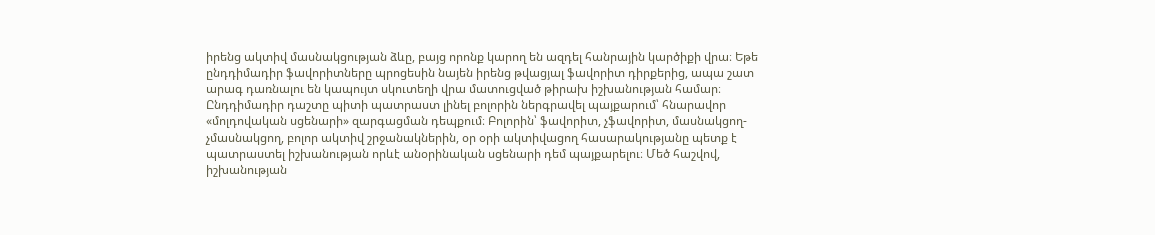իրենց ակտիվ մասնակցության ձևը, բայց որոնք կարող են ազդել հանրային կարծիքի վրա։ Եթե ընդդիմադիր ֆավորիտները պրոցեսին նայեն իրենց թվացյալ ֆավորիտ դիրքերից, ապա շատ արագ դառնալու են կապույտ սկուտեղի վրա մատուցված թիրախ իշխանության համար։ Ընդդիմադիր դաշտը պիտի պատրաստ լինել բոլորին ներգրավել պայքարում՝ հնարավոր «մոլդովական սցենարի» զարգացման դեպքում։ Բոլորին՝ ֆավորիտ, չֆավորիտ, մասնակցող-չմասնակցող, բոլոր ակտիվ շրջանակներին, օր օրի ակտիվացող հասարակությանը պետք է պատրաստել իշխանության որևէ անօրինական սցենարի դեմ պայքարելու։ Մեծ հաշվով, իշխանության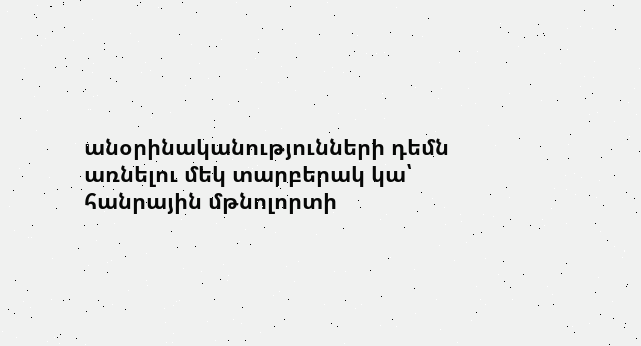անօրինականությունների դեմն առնելու մեկ տարբերակ կա՝ հանրային մթնոլորտի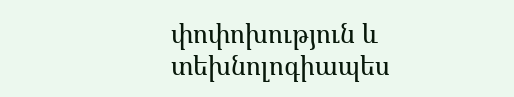փոփոխություն և տեխնոլոգիապես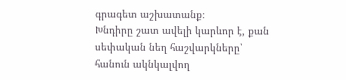գրագետ աշխատանք։
Խնդիրը շատ ավելի կարևոր է, քան սեփական նեղ հաշվարկները՝ հանուն ակնկալվող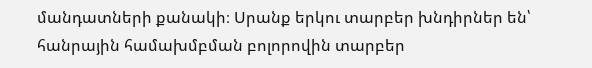մանդատների քանակի։ Սրանք երկու տարբեր խնդիրներ են՝ հանրային համախմբման բոլորովին տարբեր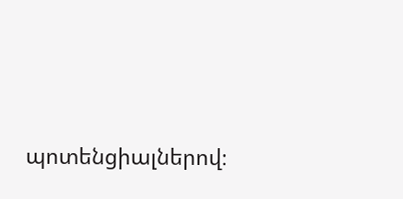պոտենցիալներով։